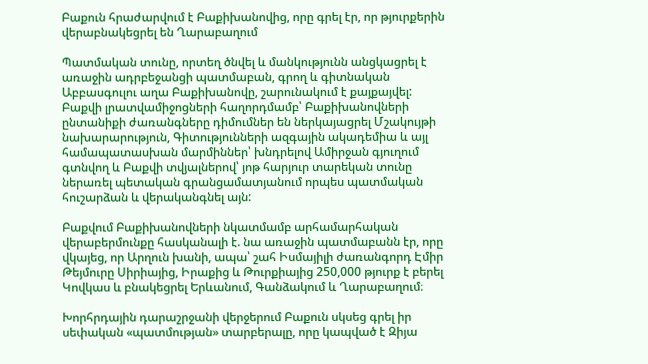Բաքուն հրաժարվում է Բաքիխանովից, որը գրել էր, որ թյուրքերին վերաբնակեցրել են Ղարաբաղում

Պատմական տունը, որտեղ ծնվել և մանկությունն անցկացրել է առաջին ադրբեջանցի պատմաբան, գրող և գիտնական Աբբասգուլու աղա Բաքիխանովը, շարունակում է քայքայվել: Բաքվի լրատվամիջոցների հաղորդմամբ՝ Բաքիխանովների ընտանիքի ժառանգները դիմումներ են ներկայացրել Մշակույթի նախարարություն, Գիտությունների ազգային ակադեմիա և այլ համապատասխան մարմիններ՝ խնդրելով Ամիրջան գյուղում գտնվող և Բաքվի տվյալներով՝ յոթ հարյուր տարեկան տունը ներառել պետական գրանցամատյանում որպես պատմական հուշարձան և վերականգնել այն:

Բաքվում Բաքիխանովների նկատմամբ արհամարհական վերաբերմունքը հասկանալի է. նա առաջին պատմաբանն էր, որը վկայեց, որ Արղուն խանի, ապա՝ շահ Իսմայիլի ժառանգորդ Էմիր Թեյմուրը Սիրիայից, Իրաքից և Թուրքիայից 250,000 թյուրք է բերել Կովկաս և բնակեցրել Երևանում, Գանձակում և Ղարաբաղում։

Խորհրդային դարաշրջանի վերջերում Բաքուն սկսեց գրել իր սեփական «պատմության» տարբերալը, որը կապված է Զիյա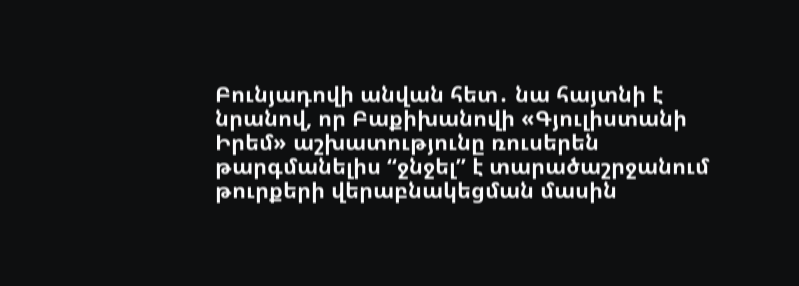Բունյադովի անվան հետ․ նա հայտնի է նրանով, որ Բաքիխանովի «Գյուլիստանի Իրեմ» աշխատությունը ռուսերեն թարգմանելիս “ջնջել” է տարածաշրջանում թուրքերի վերաբնակեցման մասին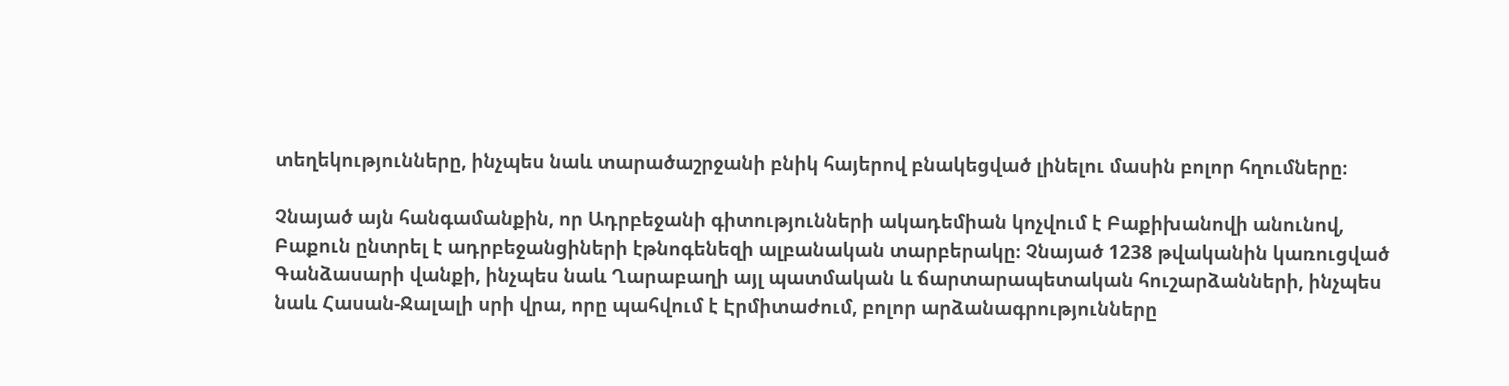տեղեկությունները, ինչպես նաև տարածաշրջանի բնիկ հայերով բնակեցված լինելու մասին բոլոր հղումները։

Չնայած այն հանգամանքին, որ Ադրբեջանի գիտությունների ակադեմիան կոչվում է Բաքիխանովի անունով, Բաքուն ընտրել է ադրբեջանցիների էթնոգենեզի ալբանական տարբերակը։ Չնայած 1238 թվականին կառուցված Գանձասարի վանքի, ինչպես նաև Ղարաբաղի այլ պատմական և ճարտարապետական հուշարձանների, ինչպես նաև Հասան-Ջալալի սրի վրա, որը պահվում է Էրմիտաժում, բոլոր արձանագրությունները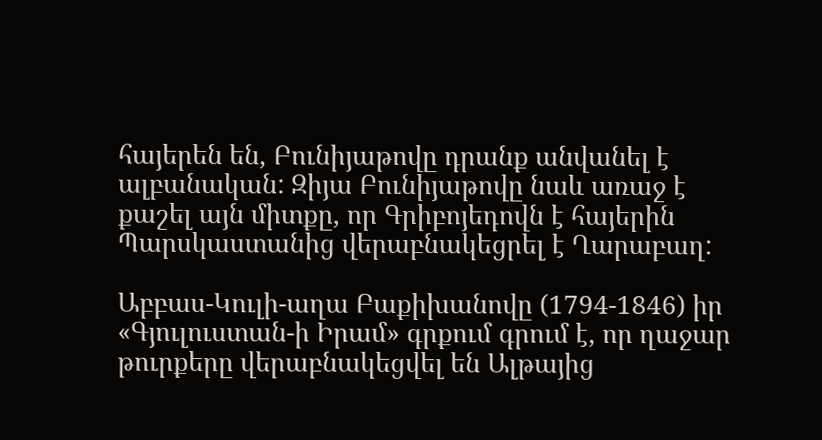հայերեն են, Բունիյաթովը դրանք անվանել է ալբանական: Զիյա Բունիյաթովը նաև առաջ է քաշել այն միտքը, որ Գրիբոյեդովն է հայերին Պարսկաստանից վերաբնակեցրել է Ղարաբաղ:

Աբբաս-Կուլի-աղա Բաքիխանովը (1794-1846) իր «Գյուլուստան-ի Իրամ» գրքում գրում է, որ ղաջար թուրքերը վերաբնակեցվել են Ալթայից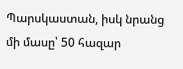Պարսկաստան, իսկ նրանց մի մասը՝ 50 հազար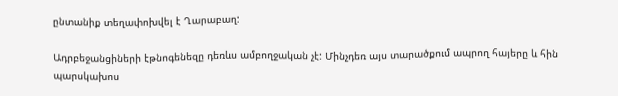ընտանիք տեղափոխվել է Ղարաբաղ:

Ադրբեջանցիների էթնոգենեզը դեռևս ամբողջական չէ: Մինչդեռ այս տարածքում ապրող հայերը և հին պարսկախոս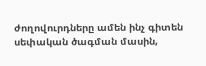ժողովուրդները ամեն ինչ գիտեն սեփական ծագման մասին,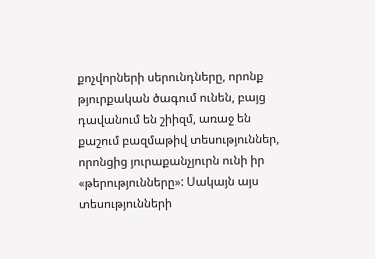քոչվորների սերունդները, որոնք թյուրքական ծագում ունեն, բայց դավանում են շիիզմ, առաջ են քաշում բազմաթիվ տեսություններ, որոնցից յուրաքանչյուրն ունի իր «թերությունները»: Սակայն այս տեսությունների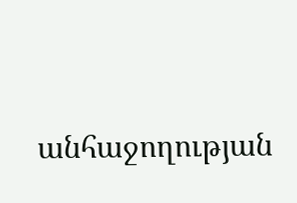անհաջողության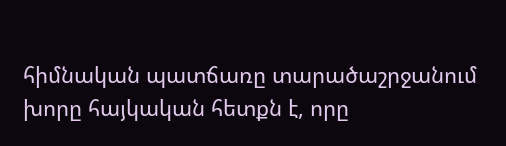հիմնական պատճառը տարածաշրջանում խորը հայկական հետքն է, որը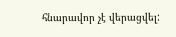հնարավոր չէ վերացվել: